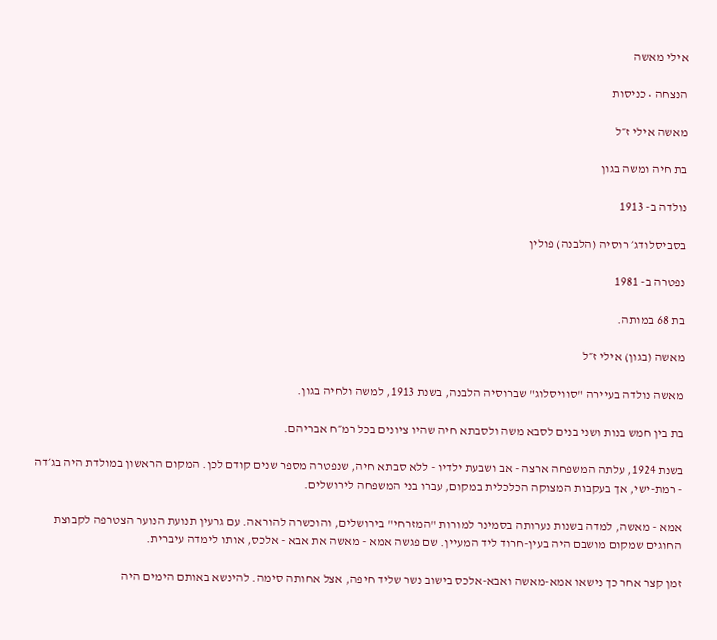אילי מאשה

הנצחה • כניסות

מאשה אילי ז״ל

בת חיה ומשה בגון

נולדה ב- 1913

בסביסלודג׳ רוסיה (הלבנה) פולין

נפטרה ב- 1981

בת 68 במותה.

מאשה (בגון) אילי ז״ל

מאשה נולדה בעיירה "סוויסלוג" שברוסיה הלבנה, בשנת 1913, למשה ולחיה בגון.

בת בין חמש בנות ושני בנים לסבא משה ולסבתא חיה שהיו ציונים בכל רמ״ח אבריהם.

בשנת 1924, עלתה המשפחה ארצה - אב ושבעת ילדיו - ללא סבתא חיה, שנפטרה מספר שנים קודם לכן. המקום הראשון במולדת היה בג׳דה - רמת-ישי, אך בעקבות המצוקה הכלכלית במקום, עברו בני המשפחה לירושלים.

אמא - מאשה, למדה בשנות נערותה בסמינר למורות "המזרחי" בירושלים, והוכשרה להוראה. עם גרעין תנועת הנוער הצטרפה לקבוצת החוגים שמקום מושבם היה בעין-חרוד ליד המעיין. שם פגשה אמא - מאשה את אבא - אלכס, אותו לימדה עיברית.

זמן קצר אחר כך נישאו אמא-מאשה ואבא-אלכס בישוב נשר שליד חיפה, אצל אחותה סימה. להינשא באותם הימים היה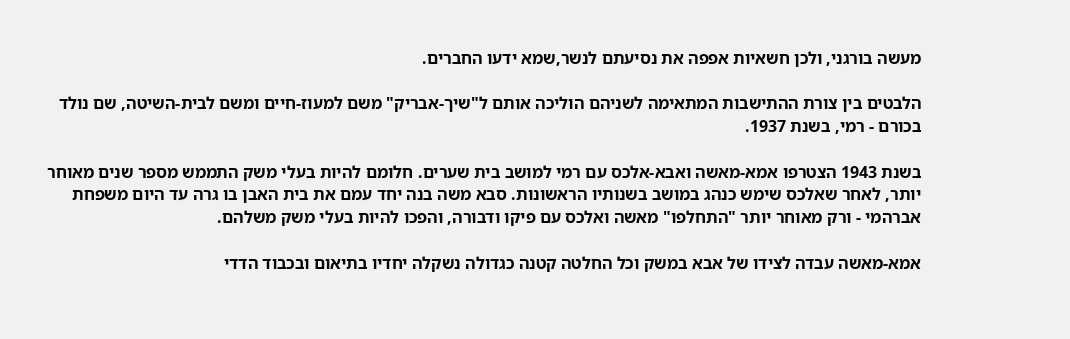מעשה בורגני, ולכן חשאיות אפפה את נסיעתם לנשר,שמא ידעו החברים.

הלבטים בין צורת ההתישבות המתאימה לשניהם הוליכה אותם ל"שיך-אבריק" משם למעוז-חיים ומשם לבית-השיטה, שם נולד בכורם - רמי, בשנת 1937.

בשנת 1943 הצטרפו אמא-מאשה ואבא-אלכס עם רמי למושב בית שערים. חלומם להיות בעלי משק התממש מספר שנים מאוחר יותר, לאחר שאלכס שימש כנהג במושב בשנותיו הראשונות. סבא משה בנה יחד עמם את בית האבן בו גרה עד היום משפחת אברהמי - ורק מאוחר יותר "התחלפו" מאשה ואלכס עם פיקו ודבורה, והפכו להיות בעלי משק משלהם.

אמא-מאשה עבדה לצידו של אבא במשק וכל החלטה קטנה כגדולה נשקלה יחדיו בתיאום ובכבוד הדדי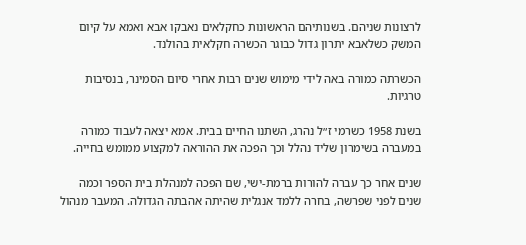לרצונות שניהם. בשנותיהם הראשונות כחקלאים נאבקו אבא ואמא על קיום המשק כשלאבא יתרון גדול כבוגר הכשרה חקלאית בהולנד.

הכשרתה כמורה באה לידי מימוש שנים רבות אחרי סיום הסמינר, בנסיבות טרגיות.

בשנת 1958 כשרמי ז״ל נהרג, השתנו החיים בבית. אמא יצאה לעבוד כמורה במעברה בשימרון שליד נהלל וכך הפכה את ההוראה למקצוע ממומש בחייה.

שנים אחר כך עברה להורות ברמת-ישי, שם הפכה למנהלת בית הספר וכמה שנים לפני שפרשה, בחרה ללמד אנגלית שהיתה אהבתה הגדולה. המעבר מנהול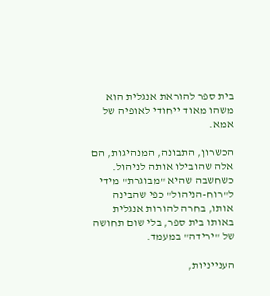בית ספר להוראת אנגלית הוא משהו מאוד ייחודי לאופיה של אמא.

הכשרון, התבונה, המנהיגות, הם אלה שהובילו אותה לניהול. כשחשבה שהיא "מבוגרת" מידי ל"רוח-הניהול" כפי שהבינה אותו, בחרה להורות אנגלית באותו בית ספר, בלי שום תחושה של "ירידה" במעמד.

הענייניות,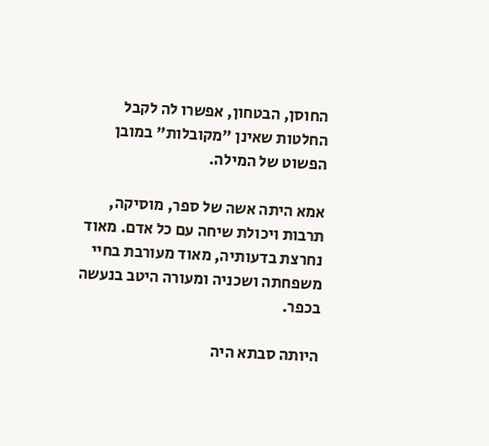החוסן, הבטחון, אפשרו לה לקבל החלטות שאינן "מקובלות" במובן הפשוט של המילה.

אמא היתה אשה של ספר, מוסיקה, תרבות ויכולת שיחה עם כל אדם. מאוד נחרצת בדעותיה, מאוד מעורבת בחיי משפחתה ושכניה ומעורה היטב בנעשה בכפר.

היותה סבתא היה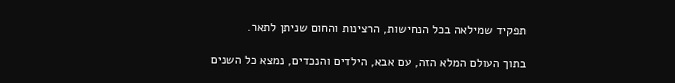תפקיד שמילאה בכל הנחישות, הרצינות והחום שניתן לתאר.

בתוך העולם המלא הזה, עם אבא, הילדים והנכדים, נמצא כל השנים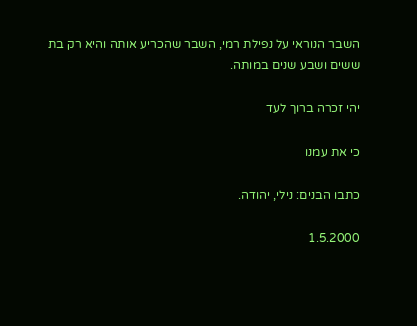השבר הנוראי על נפילת רמי, השבר שהכריע אותה והיא רק בת ששים ושבע שנים במותה.

יהי זכרה ברוך לעד

כי את עמנו

כתבו הבנים: נילי, יהודה.

1.5.2000